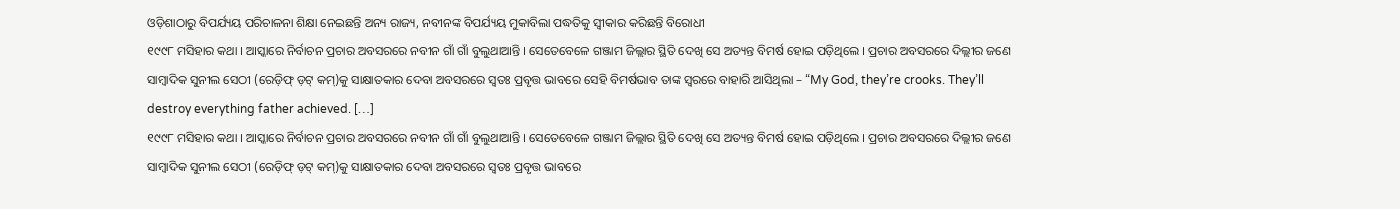ଓଡ଼ିଶାଠାରୁ ବିପର୍ଯ୍ୟୟ ପରିଚାଳନା ଶିକ୍ଷା ନେଇଛନ୍ତି ଅନ୍ୟ ରାଜ୍ୟ, ନବୀନଙ୍କ ବିପର୍ଯ୍ୟୟ ମୁକାବିଲା ପଦ୍ଧତିକୁ ସ୍ୱୀକାର କରିଛନ୍ତି ବିରୋଧୀ
୧୯୯୮ ମସିହାର କଥା । ଆସ୍କାରେ ନିର୍ବାଚନ ପ୍ରଚାର ଅବସରରେ ନବୀନ ଗାଁ ଗାଁ ବୁଲୁଥାଆନ୍ତି । ସେତେବେଳେ ଗଞ୍ଜାମ ଜିଲ୍ଲାର ସ୍ଥିତି ଦେଖି ସେ ଅତ୍ୟନ୍ତ ବିମର୍ଷ ହୋଇ ପଡ଼ିଥିଲେ । ପ୍ରଚାର ଅବସରରେ ଦିଲ୍ଲୀର ଜଣେ ସାମ୍ବାଦିକ ସୁନୀଲ ସେଠୀ (ରେଡ଼ିଫ୍ ଡ଼ଟ୍ କମ୍)କୁ ସାକ୍ଷାତକାର ଦେବା ଅବସରରେ ସ୍ୱତଃ ପ୍ରବୃତ୍ତ ଭାବରେ ସେହି ବିମର୍ଷଭାବ ତାଙ୍କ ସ୍ୱରରେ ବାହାରି ଆସିଥିଲା – “My God, they’re crooks. They’ll destroy everything father achieved. […]
୧୯୯୮ ମସିହାର କଥା । ଆସ୍କାରେ ନିର୍ବାଚନ ପ୍ରଚାର ଅବସରରେ ନବୀନ ଗାଁ ଗାଁ ବୁଲୁଥାଆନ୍ତି । ସେତେବେଳେ ଗଞ୍ଜାମ ଜିଲ୍ଲାର ସ୍ଥିତି ଦେଖି ସେ ଅତ୍ୟନ୍ତ ବିମର୍ଷ ହୋଇ ପଡ଼ିଥିଲେ । ପ୍ରଚାର ଅବସରରେ ଦିଲ୍ଲୀର ଜଣେ ସାମ୍ବାଦିକ ସୁନୀଲ ସେଠୀ (ରେଡ଼ିଫ୍ ଡ଼ଟ୍ କମ୍)କୁ ସାକ୍ଷାତକାର ଦେବା ଅବସରରେ ସ୍ୱତଃ ପ୍ରବୃତ୍ତ ଭାବରେ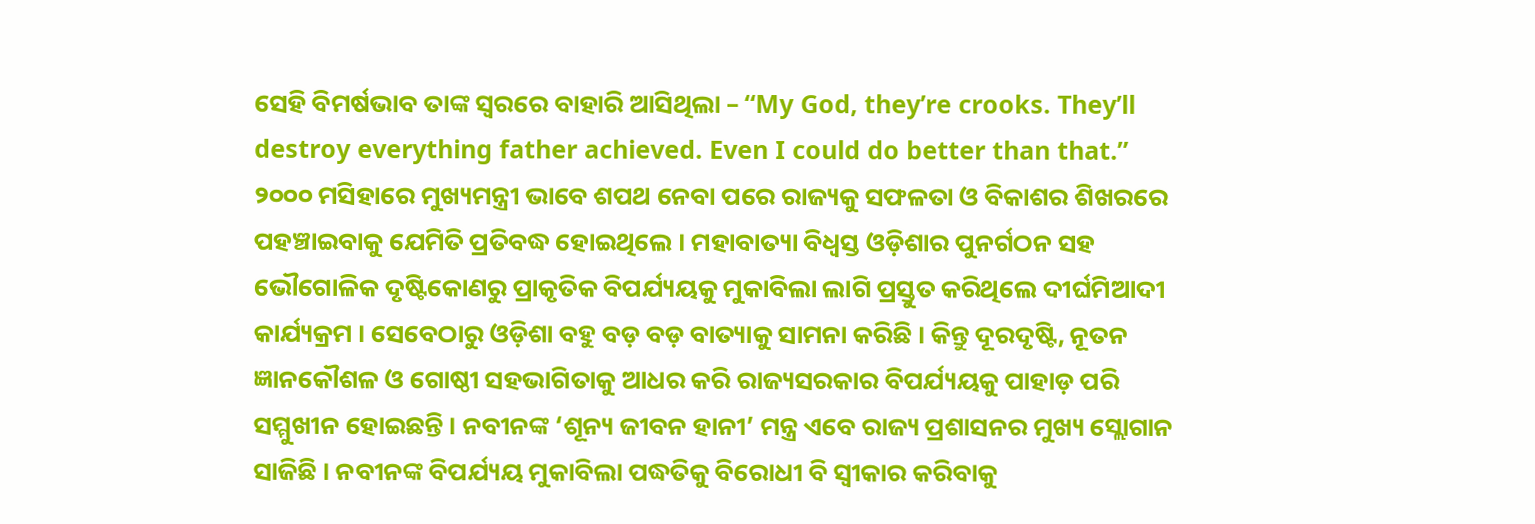ସେହି ବିମର୍ଷଭାବ ତାଙ୍କ ସ୍ୱରରେ ବାହାରି ଆସିଥିଲା – “My God, they’re crooks. They’ll destroy everything father achieved. Even I could do better than that.”
୨୦୦୦ ମସିହାରେ ମୁଖ୍ୟମନ୍ତ୍ରୀ ଭାବେ ଶପଥ ନେବା ପରେ ରାଜ୍ୟକୁ ସଫଳତା ଓ ବିକାଶର ଶିଖରରେ ପହଞ୍ଚାଇବାକୁ ଯେମିତି ପ୍ରତିବଦ୍ଧ ହୋଇଥିଲେ । ମହାବାତ୍ୟା ବିଧ୍ୱସ୍ତ ଓଡ଼ିଶାର ପୁନର୍ଗଠନ ସହ ଭୌଗୋଳିକ ଦୃଷ୍ଟିକୋଣରୁ ପ୍ରାକୃତିକ ବିପର୍ଯ୍ୟୟକୁ ମୁକାବିଲା ଲାଗି ପ୍ରସ୍ତୁତ କରିଥିଲେ ଦୀର୍ଘମିଆଦୀ କାର୍ଯ୍ୟକ୍ରମ । ସେବେଠାରୁ ଓଡ଼ିଶା ବହୁ ବଡ଼ ବଡ଼ ବାତ୍ୟାକୁ ସାମନା କରିଛି । କିନ୍ତୁ ଦୂରଦୃଷ୍ଟି, ନୂତନ ଜ୍ଞାନକୌଶଳ ଓ ଗୋଷ୍ଠୀ ସହଭାଗିତାକୁ ଆଧର କରି ରାଜ୍ୟସରକାର ବିପର୍ଯ୍ୟୟକୁ ପାହାଡ଼ ପରି ସମ୍ମୁଖୀନ ହୋଇଛନ୍ତି । ନବୀନଙ୍କ ‘ଶୂନ୍ୟ ଜୀବନ ହାନୀ’ ମନ୍ତ୍ର ଏବେ ରାଜ୍ୟ ପ୍ରଶାସନର ମୁଖ୍ୟ ସ୍ଲୋଗାନ ସାଜିଛି । ନବୀନଙ୍କ ବିପର୍ଯ୍ୟୟ ମୁକାବିଲା ପଦ୍ଧତିକୁ ବିରୋଧୀ ବି ସ୍ୱୀକାର କରିବାକୁ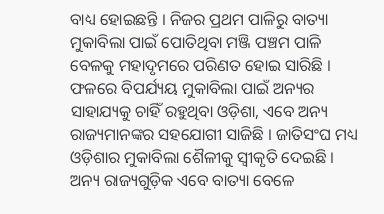ବାଧ୍ୟ ହୋଇଛନ୍ତି । ନିଜର ପ୍ରଥମ ପାଳିରୁ ବାତ୍ୟା ମୁକାବିଲା ପାଇଁ ପୋତିଥିବା ମଞ୍ଜି ପଞ୍ଚମ ପାଳି ବେଳକୁ ମହାଦୃମରେ ପରିଣତ ହୋଇ ସାରିଛି । ଫଳରେ ବିପର୍ଯ୍ୟୟ ମୁକାବିଲା ପାଇଁ ଅନ୍ୟର ସାହାଯ୍ୟକୁ ଚାହିଁ ରହୁଥିବା ଓଡ଼ିଶା, ଏବେ ଅନ୍ୟ ରାଜ୍ୟମାନଙ୍କର ସହଯୋଗୀ ସାଜିଛି । ଜାତିସଂଘ ମଧ୍ୟ ଓଡ଼ିଶାର ମୁକାବିଲା ଶୈଳୀକୁ ସ୍ୱୀକୃତି ଦେଇଛି । ଅନ୍ୟ ରାଜ୍ୟଗୁଡ଼ିକ ଏବେ ବାତ୍ୟା ବେଳେ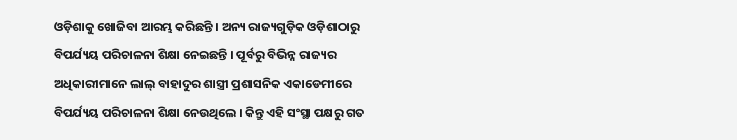ଓଡ଼ିଶାକୁ ଖୋଜିବା ଆରମ୍ଭ କରିଛନ୍ତି । ଅନ୍ୟ ରାଜ୍ୟଗୁଡ଼ିକ ଓଡ଼ିଶାଠାରୁ ବିପର୍ଯ୍ୟୟ ପରିଚାଳନା ଶିକ୍ଷା ନେଇଛନ୍ତି । ପୂର୍ବରୁ ବିଭିନ୍ନ ରାଜ୍ୟର ଅଧିକାରୀମାନେ ଲାଲ୍ ବାହାଦୁର ଶାସ୍ତ୍ରୀ ପ୍ରଶାସନିକ ଏକାଡେମୀରେ ବିପର୍ଯ୍ୟୟ ପରିଚାଳନା ଶିକ୍ଷା ନେଉଥିଲେ । କିନ୍ତୁ ଏହି ସଂସ୍ଥା ପକ୍ଷରୁ ଗତ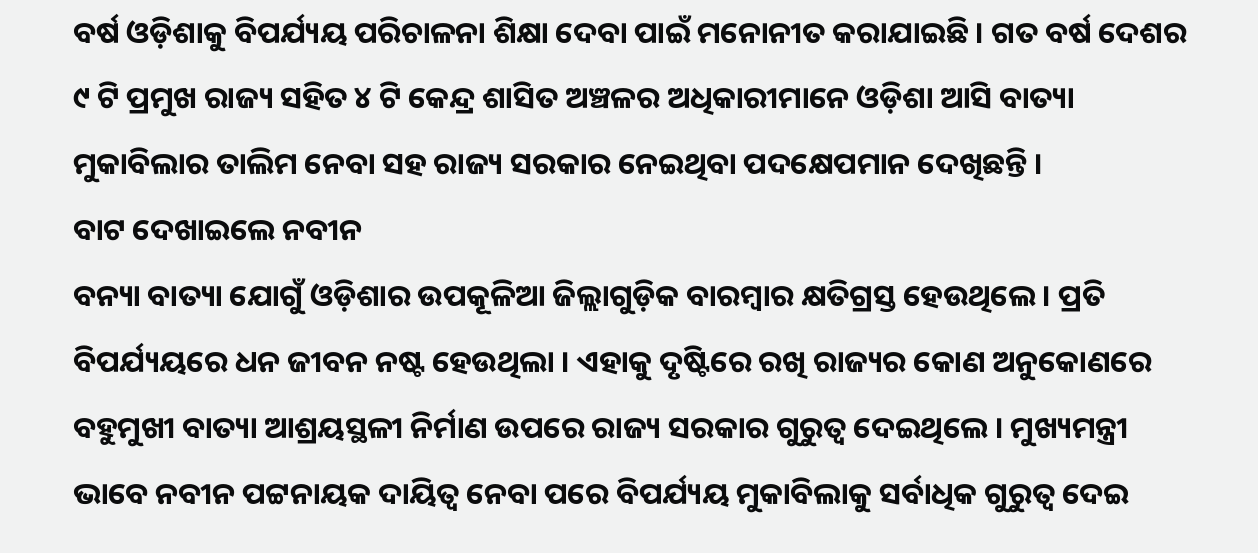ବର୍ଷ ଓଡ଼ିଶାକୁ ବିପର୍ଯ୍ୟୟ ପରିଚାଳନା ଶିକ୍ଷା ଦେବା ପାଇଁ ମନୋନୀତ କରାଯାଇଛି । ଗତ ବର୍ଷ ଦେଶର ୯ ଟି ପ୍ରମୁଖ ରାଜ୍ୟ ସହିତ ୪ ଟି କେନ୍ଦ୍ର ଶାସିତ ଅଞ୍ଚଳର ଅଧିକାରୀମାନେ ଓଡ଼ିଶା ଆସି ବାତ୍ୟା ମୁକାବିଲାର ତାଲିମ ନେବା ସହ ରାଜ୍ୟ ସରକାର ନେଇଥିବା ପଦକ୍ଷେପମାନ ଦେଖିଛନ୍ତି ।
ବାଟ ଦେଖାଇଲେ ନବୀନ
ବନ୍ୟା ବାତ୍ୟା ଯୋଗୁଁ ଓଡ଼ିଶାର ଉପକୂଳିଆ ଜିଲ୍ଲାଗୁଡ଼ିକ ବାରମ୍ବାର କ୍ଷତିଗ୍ରସ୍ତ ହେଉଥିଲେ । ପ୍ରତି ବିପର୍ଯ୍ୟୟରେ ଧନ ଜୀବନ ନଷ୍ଟ ହେଉଥିଲା । ଏହାକୁ ଦୃଷ୍ଟିରେ ରଖି ରାଜ୍ୟର କୋଣ ଅନୁକୋଣରେ ବହୁମୁଖୀ ବାତ୍ୟା ଆଶ୍ରୟସ୍ଥଳୀ ନିର୍ମାଣ ଉପରେ ରାଜ୍ୟ ସରକାର ଗୁରୁତ୍ୱ ଦେଇଥିଲେ । ମୁଖ୍ୟମନ୍ତ୍ରୀ ଭାବେ ନବୀନ ପଟ୍ଟନାୟକ ଦାୟିତ୍ୱ ନେବା ପରେ ବିପର୍ଯ୍ୟୟ ମୁକାବିଲାକୁ ସର୍ବାଧିକ ଗୁରୁତ୍ୱ ଦେଇ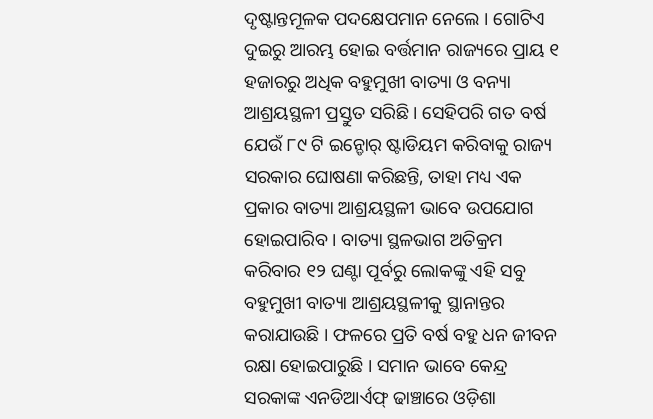ଦୃଷ୍ଟାନ୍ତମୂଳକ ପଦକ୍ଷେପମାନ ନେଲେ । ଗୋଟିଏ ଦୁଇରୁ ଆରମ୍ଭ ହୋଇ ବର୍ତ୍ତମାନ ରାଜ୍ୟରେ ପ୍ରାୟ ୧ ହଜାରରୁ ଅଧିକ ବହୁମୁଖୀ ବାତ୍ୟା ଓ ବନ୍ୟା ଆଶ୍ରୟସ୍ଥଳୀ ପ୍ରସ୍ତୁତ ସରିଛି । ସେହିପରି ଗତ ବର୍ଷ ଯେଉଁ ୮୯ ଟି ଇନ୍ଡୋର୍ ଷ୍ଟାଡିୟମ କରିବାକୁ ରାଜ୍ୟ ସରକାର ଘୋଷଣା କରିଛନ୍ତି, ତାହା ମଧ୍ୟ ଏକ ପ୍ରକାର ବାତ୍ୟା ଆଶ୍ରୟସ୍ଥଳୀ ଭାବେ ଉପଯୋଗ ହୋଇପାରିବ । ବାତ୍ୟା ସ୍ଥଳଭାଗ ଅତିକ୍ରମ କରିବାର ୧୨ ଘଣ୍ଟା ପୂର୍ବରୁ ଲୋକଙ୍କୁ ଏହି ସବୁ ବହୁମୁଖୀ ବାତ୍ୟା ଆଶ୍ରୟସ୍ଥଳୀକୁ ସ୍ଥାନାନ୍ତର କରାଯାଉଛି । ଫଳରେ ପ୍ରତି ବର୍ଷ ବହୁ ଧନ ଜୀବନ ରକ୍ଷା ହୋଇପାରୁଛି । ସମାନ ଭାବେ କେନ୍ଦ୍ର ସରକାଙ୍କ ଏନଡିଆର୍ଏଫ୍ ଢାଞ୍ଚାରେ ଓଡ଼ିଶା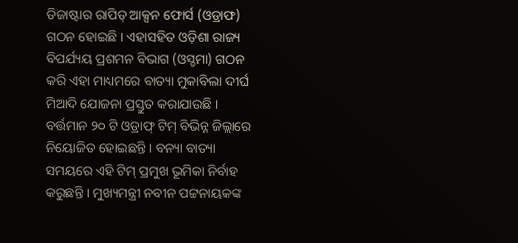ଡିଜାଷ୍ଟାର ରାପିଡ୍ ଆକ୍ସନ ଫୋର୍ସ (ଓଡ୍ରାଫ) ଗଠନ ହୋଇଛି । ଏହାସହିତ ଓଡ଼ିଶା ରାଜ୍ୟ ବିପର୍ଯ୍ୟୟ ପ୍ରଶମନ ବିଭାଗ (ଓସ୍ଡମା) ଗଠନ କରି ଏହା ମାଧ୍ୟମରେ ବାତ୍ୟା ମୁକାବିଲା ଦୀର୍ଘ ମିଆଦି ଯୋଜନା ପ୍ରସ୍ତୁତ କରାଯାଉଛି । ବର୍ତ୍ତମାନ ୨୦ ଟି ଓଡ୍ରାଫ୍ ଟିମ୍ ବିଭିନ୍ନ ଜିଲ୍ଲାରେ ନିୟୋଜିତ ହୋଇଛନ୍ତି । ବନ୍ୟା ବାତ୍ୟା ସମୟରେ ଏହି ଟିମ୍ ପ୍ରମୁଖ ଭୂମିକା ନିର୍ବାହ କରୁଛନ୍ତି । ମୁଖ୍ୟମନ୍ତ୍ରୀ ନବୀନ ପଟ୍ଟନାୟକଙ୍କ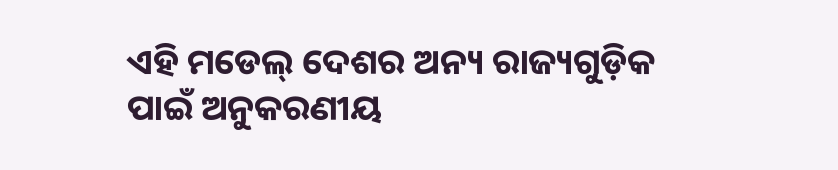ଏହି ମଡେଲ୍ ଦେଶର ଅନ୍ୟ ରାଜ୍ୟଗୁଡ଼ିକ ପାଇଁ ଅନୁକରଣୀୟ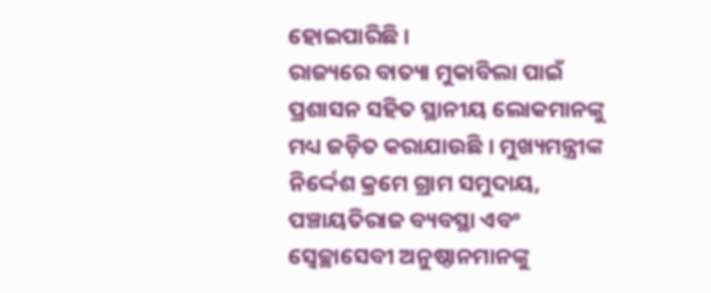ହୋଇପାରିଛି ।
ରାଜ୍ୟରେ ବାତ୍ୟା ମୁକାବିଲା ପାଇଁ ପ୍ରଶାସନ ସହିତ ସ୍ଥାନୀୟ ଲୋକମାନଙ୍କୁ ମଧ୍ୟ ଜଡ଼ିତ କରାଯାଉଛି । ମୁଖ୍ୟମନ୍ତ୍ରୀଙ୍କ ନିର୍ଦ୍ଦେଶ କ୍ରମେ ଗ୍ରାମ ସମୁଦାୟ, ପଞ୍ଚାୟତିରାଜ ବ୍ୟବସ୍ଥା ଏବଂ ସ୍ୱେଚ୍ଛାସେବୀ ଅନୁଷ୍ଠାନମାନଙ୍କୁ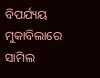ବିପର୍ଯ୍ୟୟ ମୁକାବିଲାରେ ସାମିଲ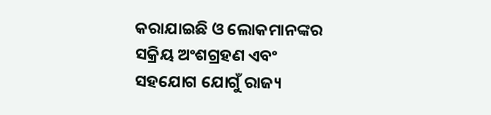କରାଯାଇଛି ଓ ଲୋକମାନଙ୍କର ସକ୍ରିୟ ଅଂଶଗ୍ରହଣ ଏବଂ ସହଯୋଗ ଯୋଗୁଁ ରାଜ୍ୟ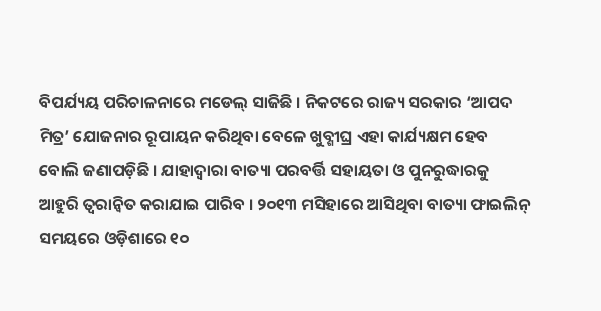ବିପର୍ଯ୍ୟୟ ପରିଚାଳନାରେ ମଡେଲ୍ ସାଜିଛି । ନିକଟରେ ରାଜ୍ୟ ସରକାର ‘ଆପଦ ମିତ୍ର’ ଯୋଜନାର ରୂପାୟନ କରିଥିବା ବେଳେ ଖୁବ୍ଶୀଘ୍ର ଏହା କାର୍ଯ୍ୟକ୍ଷମ ହେବ ବୋଲି ଜଣାପଡ଼ିଛି । ଯାହାଦ୍ୱାରା ବାତ୍ୟା ପରବର୍ତ୍ତି ସହାୟତା ଓ ପୁନରୁଦ୍ଧାରକୁ ଆହୁରି ତ୍ୱରାନ୍ୱିତ କରାଯାଇ ପାରିବ । ୨୦୧୩ ମସିହାରେ ଆସିଥିବା ବାତ୍ୟା ଫାଇଲିନ୍ ସମୟରେ ଓଡ଼ିଶାରେ ୧୦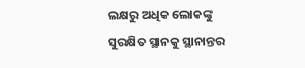ଲକ୍ଷରୁ ଅଧିକ ଲୋକଙ୍କୁ ସୁରକ୍ଷିତ ସ୍ଥାନକୁ ସ୍ଥାନାନ୍ତର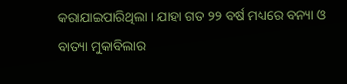କରାଯାଇପାରିଥିଲା । ଯାହା ଗତ ୨୨ ବର୍ଷ ମଧ୍ୟରେ ବନ୍ୟା ଓ ବାତ୍ୟା ମୁକାବିଲାର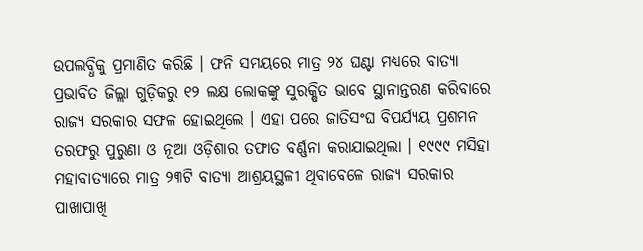ଉପଲବ୍ଧିକୁ ପ୍ରମାଣିତ କରିଛି । ଫନି ସମୟରେ ମାତ୍ର ୨୪ ଘଣ୍ଟା ମଧ୍ୟରେ ବାତ୍ୟା ପ୍ରଭାବିତ ଜିଲ୍ଲା ଗୁଡ଼ିକରୁ ୧୨ ଲକ୍ଷ ଲୋକଙ୍କୁ ସୁରକ୍ଷିତ ଭାବେ ସ୍ଥାନାନ୍ତରଣ କରିବାରେ ରାଜ୍ୟ ସରକାର ସଫଳ ହୋଇଥିଲେ । ଏହା ପରେ ଜାତିସଂଘ ବିପର୍ଯ୍ୟୟ ପ୍ରଶମନ ତରଫରୁ ପୁରୁଣା ଓ ନୂଆ ଓଡ଼ିଶାର ତଫାତ ବର୍ଣ୍ଣନା କରାଯାଇଥିଲା । ୧୯୯୯ ମସିହା ମହାବାତ୍ୟାରେ ମାତ୍ର ୨୩ଟି ବାତ୍ୟା ଆଶ୍ରୟସ୍ଥଳୀ ଥିବାବେଳେ ରାଜ୍ୟ ସରକାର ପାଖାପାଖି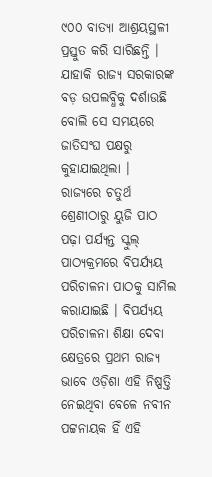୯୦୦ ବାତ୍ୟା ଆଶ୍ରୟସ୍ଥଳୀ ପ୍ରସ୍ତୁତ କରି ସାରିଛନ୍ତି । ଯାହାକି ରାଜ୍ୟ ସରକାରଙ୍କ ବଡ଼ ଉପଲବ୍ଧିକୁ ଦର୍ଶାଉଛି ବୋଲି ସେ ସମୟରେ ଜାତିସଂଘ ପକ୍ଷରୁ କୁହାଯାଇଥିଲା ।
ରାଜ୍ୟରେ ଚତୁର୍ଥ ଶ୍ରେଣୀଠାରୁ ୟୁଜି ପାଠ ପଢ଼ା ପର୍ଯ୍ୟନ୍ତ ସ୍କୁଲ୍ ପାଠ୍ୟକ୍ରମରେ ବିପର୍ଯ୍ୟୟ ପରିଚାଳନା ପାଠକୁ ସାମିଲ କରାଯାଇଛି । ବିପର୍ଯ୍ୟୟ ପରିଚାଳନା ଶିକ୍ଷା ଦେବା କ୍ଷେତ୍ରରେ ପ୍ରଥମ ରାଜ୍ୟ ଭାବେ ଓଡ଼ିଶା ଏହି ନିଷ୍ପତ୍ତି ନେଇଥିବା ବେଳେ ନବୀନ ପଟ୍ଟନାୟକ ହିଁ ଏହି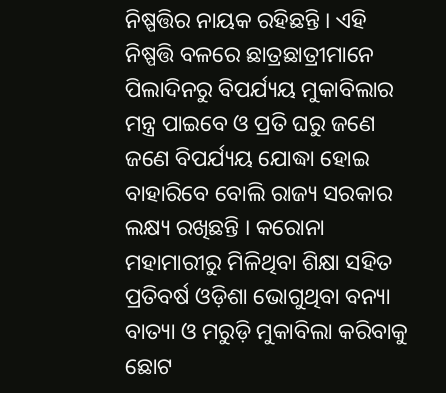ନିଷ୍ପତ୍ତିର ନାୟକ ରହିଛନ୍ତି । ଏହି ନିଷ୍ପତ୍ତି ବଳରେ ଛାତ୍ରଛାତ୍ରୀମାନେ ପିଲାଦିନରୁ ବିପର୍ଯ୍ୟୟ ମୁକାବିଲାର ମନ୍ତ୍ର ପାଇବେ ଓ ପ୍ରତି ଘରୁ ଜଣେ ଜଣେ ବିପର୍ଯ୍ୟୟ ଯୋଦ୍ଧା ହୋଇ ବାହାରିବେ ବୋଲି ରାଜ୍ୟ ସରକାର ଲକ୍ଷ୍ୟ ରଖିଛନ୍ତି । କରୋନା ମହାମାରୀରୁ ମିଳିଥିବା ଶିକ୍ଷା ସହିତ ପ୍ରତିବର୍ଷ ଓଡ଼ିଶା ଭୋଗୁଥିବା ବନ୍ୟା ବାତ୍ୟା ଓ ମରୁଡ଼ି ମୁକାବିଲା କରିବାକୁ ଛୋଟ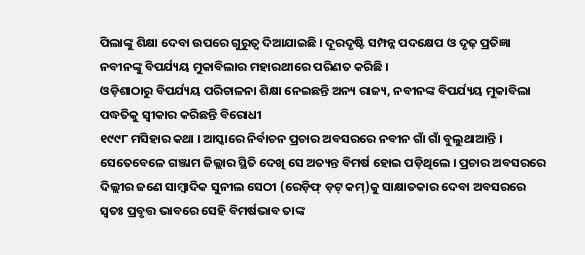ପିଲାଙ୍କୁ ଶିକ୍ଷା ଦେବା ଉପରେ ଗୁରୁତ୍ୱ ଦିଆଯାଇଛି । ଦୂରଦୃଷ୍ଟି ସମ୍ପନ୍ନ ପଦକ୍ଷେପ ଓ ଦୃଢ଼ ପ୍ରତିଜ୍ଞା ନବୀନଙ୍କୁ ବିପର୍ଯ୍ୟୟ ମୁକାବିଲାର ମହାରଥୀରେ ପରିଣତ କରିଛି ।
ଓଡ଼ିଶାଠାରୁ ବିପର୍ଯ୍ୟୟ ପରିଚାଳନା ଶିକ୍ଷା ନେଇଛନ୍ତି ଅନ୍ୟ ରାଜ୍ୟ, ନବୀନଙ୍କ ବିପର୍ଯ୍ୟୟ ମୁକାବିଲା ପଦ୍ଧତିକୁ ସ୍ୱୀକାର କରିଛନ୍ତି ବିରୋଧୀ
୧୯୯୮ ମସିହାର କଥା । ଆସ୍କାରେ ନିର୍ବାଚନ ପ୍ରଚାର ଅବସରରେ ନବୀନ ଗାଁ ଗାଁ ବୁଲୁଥାଆନ୍ତି । ସେତେବେଳେ ଗଞ୍ଜାମ ଜିଲ୍ଲାର ସ୍ଥିତି ଦେଖି ସେ ଅତ୍ୟନ୍ତ ବିମର୍ଷ ହୋଇ ପଡ଼ିଥିଲେ । ପ୍ରଚାର ଅବସରରେ ଦିଲ୍ଲୀର ଜଣେ ସାମ୍ବାଦିକ ସୁନୀଲ ସେଠୀ (ରେଡ଼ିଫ୍ ଡ଼ଟ୍ କମ୍)କୁ ସାକ୍ଷାତକାର ଦେବା ଅବସରରେ ସ୍ୱତଃ ପ୍ରବୃତ୍ତ ଭାବରେ ସେହି ବିମର୍ଷଭାବ ତାଙ୍କ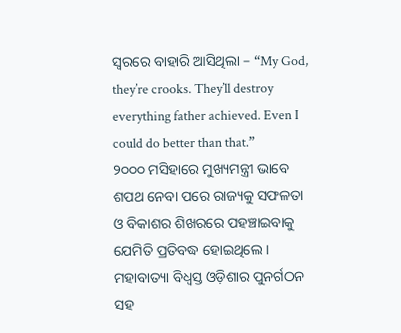ସ୍ୱରରେ ବାହାରି ଆସିଥିଲା – “My God, they’re crooks. They’ll destroy everything father achieved. Even I could do better than that.”
୨୦୦୦ ମସିହାରେ ମୁଖ୍ୟମନ୍ତ୍ରୀ ଭାବେ ଶପଥ ନେବା ପରେ ରାଜ୍ୟକୁ ସଫଳତା ଓ ବିକାଶର ଶିଖରରେ ପହଞ୍ଚାଇବାକୁ ଯେମିତି ପ୍ରତିବଦ୍ଧ ହୋଇଥିଲେ । ମହାବାତ୍ୟା ବିଧ୍ୱସ୍ତ ଓଡ଼ିଶାର ପୁନର୍ଗଠନ ସହ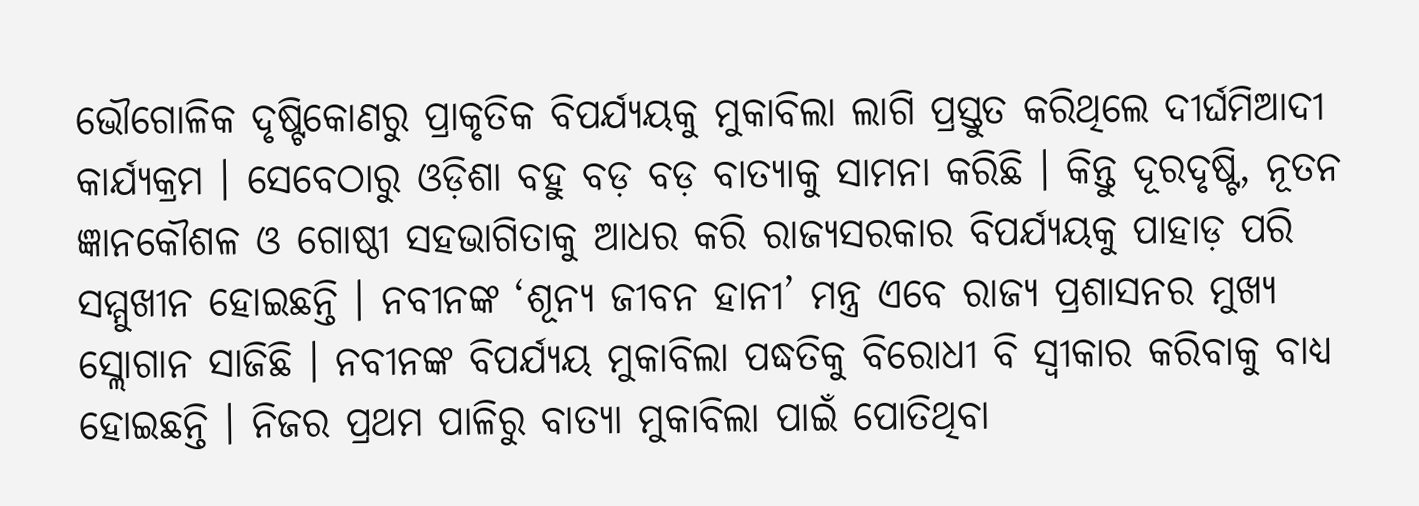ଭୌଗୋଳିକ ଦୃଷ୍ଟିକୋଣରୁ ପ୍ରାକୃତିକ ବିପର୍ଯ୍ୟୟକୁ ମୁକାବିଲା ଲାଗି ପ୍ରସ୍ତୁତ କରିଥିଲେ ଦୀର୍ଘମିଆଦୀ କାର୍ଯ୍ୟକ୍ରମ । ସେବେଠାରୁ ଓଡ଼ିଶା ବହୁ ବଡ଼ ବଡ଼ ବାତ୍ୟାକୁ ସାମନା କରିଛି । କିନ୍ତୁ ଦୂରଦୃଷ୍ଟି, ନୂତନ ଜ୍ଞାନକୌଶଳ ଓ ଗୋଷ୍ଠୀ ସହଭାଗିତାକୁ ଆଧର କରି ରାଜ୍ୟସରକାର ବିପର୍ଯ୍ୟୟକୁ ପାହାଡ଼ ପରି ସମ୍ମୁଖୀନ ହୋଇଛନ୍ତି । ନବୀନଙ୍କ ‘ଶୂନ୍ୟ ଜୀବନ ହାନୀ’ ମନ୍ତ୍ର ଏବେ ରାଜ୍ୟ ପ୍ରଶାସନର ମୁଖ୍ୟ ସ୍ଲୋଗାନ ସାଜିଛି । ନବୀନଙ୍କ ବିପର୍ଯ୍ୟୟ ମୁକାବିଲା ପଦ୍ଧତିକୁ ବିରୋଧୀ ବି ସ୍ୱୀକାର କରିବାକୁ ବାଧ୍ୟ ହୋଇଛନ୍ତି । ନିଜର ପ୍ରଥମ ପାଳିରୁ ବାତ୍ୟା ମୁକାବିଲା ପାଇଁ ପୋତିଥିବା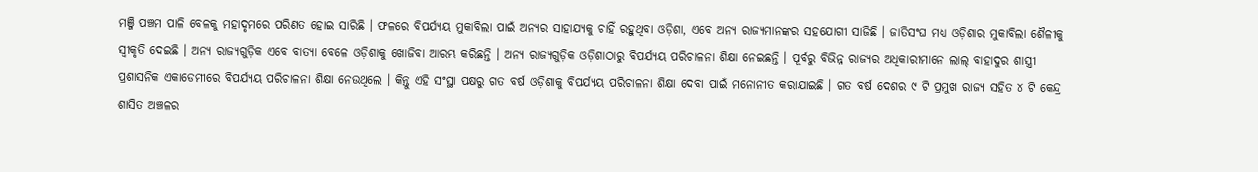ମଞ୍ଜି ପଞ୍ଚମ ପାଳି ବେଳକୁ ମହାଦୃମରେ ପରିଣତ ହୋଇ ସାରିଛି । ଫଳରେ ବିପର୍ଯ୍ୟୟ ମୁକାବିଲା ପାଇଁ ଅନ୍ୟର ସାହାଯ୍ୟକୁ ଚାହିଁ ରହୁଥିବା ଓଡ଼ିଶା, ଏବେ ଅନ୍ୟ ରାଜ୍ୟମାନଙ୍କର ସହଯୋଗୀ ସାଜିଛି । ଜାତିସଂଘ ମଧ୍ୟ ଓଡ଼ିଶାର ମୁକାବିଲା ଶୈଳୀକୁ ସ୍ୱୀକୃତି ଦେଇଛି । ଅନ୍ୟ ରାଜ୍ୟଗୁଡ଼ିକ ଏବେ ବାତ୍ୟା ବେଳେ ଓଡ଼ିଶାକୁ ଖୋଜିବା ଆରମ୍ଭ କରିଛନ୍ତି । ଅନ୍ୟ ରାଜ୍ୟଗୁଡ଼ିକ ଓଡ଼ିଶାଠାରୁ ବିପର୍ଯ୍ୟୟ ପରିଚାଳନା ଶିକ୍ଷା ନେଇଛନ୍ତି । ପୂର୍ବରୁ ବିଭିନ୍ନ ରାଜ୍ୟର ଅଧିକାରୀମାନେ ଲାଲ୍ ବାହାଦୁର ଶାସ୍ତ୍ରୀ ପ୍ରଶାସନିକ ଏକାଡେମୀରେ ବିପର୍ଯ୍ୟୟ ପରିଚାଳନା ଶିକ୍ଷା ନେଉଥିଲେ । କିନ୍ତୁ ଏହି ସଂସ୍ଥା ପକ୍ଷରୁ ଗତ ବର୍ଷ ଓଡ଼ିଶାକୁ ବିପର୍ଯ୍ୟୟ ପରିଚାଳନା ଶିକ୍ଷା ଦେବା ପାଇଁ ମନୋନୀତ କରାଯାଇଛି । ଗତ ବର୍ଷ ଦେଶର ୯ ଟି ପ୍ରମୁଖ ରାଜ୍ୟ ସହିତ ୪ ଟି କେନ୍ଦ୍ର ଶାସିତ ଅଞ୍ଚଳର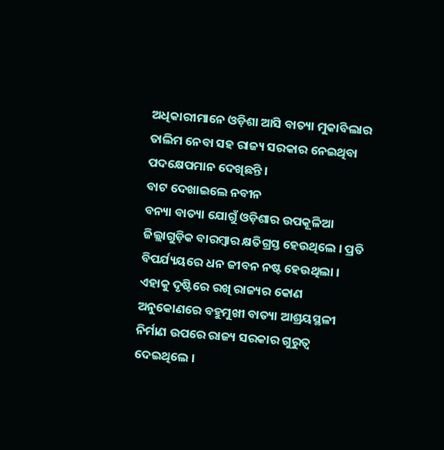ଅଧିକାରୀମାନେ ଓଡ଼ିଶା ଆସି ବାତ୍ୟା ମୁକାବିଲାର ତାଲିମ ନେବା ସହ ରାଜ୍ୟ ସରକାର ନେଇଥିବା ପଦକ୍ଷେପମାନ ଦେଖିଛନ୍ତି ।
ବାଟ ଦେଖାଇଲେ ନବୀନ
ବନ୍ୟା ବାତ୍ୟା ଯୋଗୁଁ ଓଡ଼ିଶାର ଉପକୂଳିଆ ଜିଲ୍ଲାଗୁଡ଼ିକ ବାରମ୍ବାର କ୍ଷତିଗ୍ରସ୍ତ ହେଉଥିଲେ । ପ୍ରତି ବିପର୍ଯ୍ୟୟରେ ଧନ ଜୀବନ ନଷ୍ଟ ହେଉଥିଲା । ଏହାକୁ ଦୃଷ୍ଟିରେ ରଖି ରାଜ୍ୟର କୋଣ ଅନୁକୋଣରେ ବହୁମୁଖୀ ବାତ୍ୟା ଆଶ୍ରୟସ୍ଥଳୀ ନିର୍ମାଣ ଉପରେ ରାଜ୍ୟ ସରକାର ଗୁରୁତ୍ୱ ଦେଇଥିଲେ ।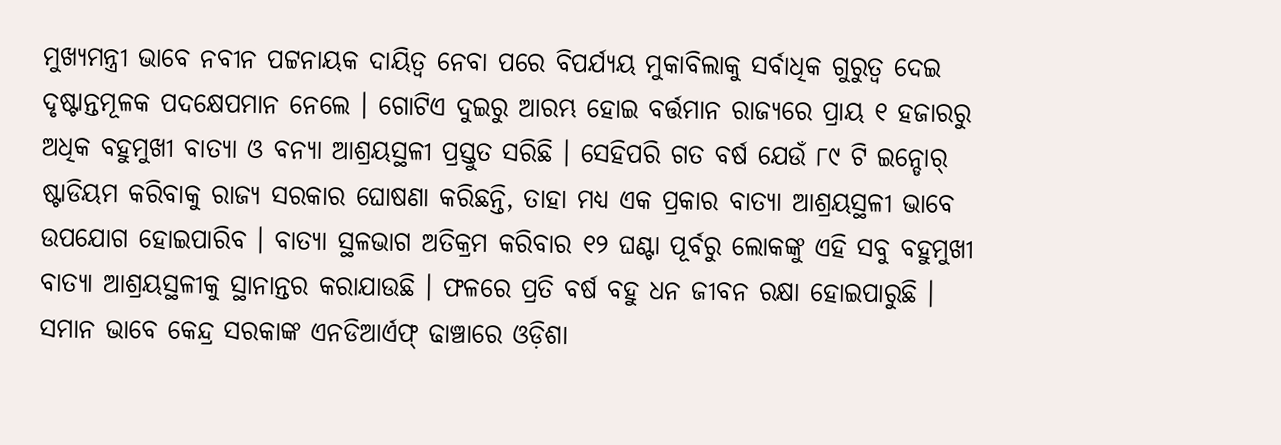ମୁଖ୍ୟମନ୍ତ୍ରୀ ଭାବେ ନବୀନ ପଟ୍ଟନାୟକ ଦାୟିତ୍ୱ ନେବା ପରେ ବିପର୍ଯ୍ୟୟ ମୁକାବିଲାକୁ ସର୍ବାଧିକ ଗୁରୁତ୍ୱ ଦେଇ ଦୃଷ୍ଟାନ୍ତମୂଳକ ପଦକ୍ଷେପମାନ ନେଲେ । ଗୋଟିଏ ଦୁଇରୁ ଆରମ୍ଭ ହୋଇ ବର୍ତ୍ତମାନ ରାଜ୍ୟରେ ପ୍ରାୟ ୧ ହଜାରରୁ ଅଧିକ ବହୁମୁଖୀ ବାତ୍ୟା ଓ ବନ୍ୟା ଆଶ୍ରୟସ୍ଥଳୀ ପ୍ରସ୍ତୁତ ସରିଛି । ସେହିପରି ଗତ ବର୍ଷ ଯେଉଁ ୮୯ ଟି ଇନ୍ଡୋର୍ ଷ୍ଟାଡିୟମ କରିବାକୁ ରାଜ୍ୟ ସରକାର ଘୋଷଣା କରିଛନ୍ତି, ତାହା ମଧ୍ୟ ଏକ ପ୍ରକାର ବାତ୍ୟା ଆଶ୍ରୟସ୍ଥଳୀ ଭାବେ ଉପଯୋଗ ହୋଇପାରିବ । ବାତ୍ୟା ସ୍ଥଳଭାଗ ଅତିକ୍ରମ କରିବାର ୧୨ ଘଣ୍ଟା ପୂର୍ବରୁ ଲୋକଙ୍କୁ ଏହି ସବୁ ବହୁମୁଖୀ ବାତ୍ୟା ଆଶ୍ରୟସ୍ଥଳୀକୁ ସ୍ଥାନାନ୍ତର କରାଯାଉଛି । ଫଳରେ ପ୍ରତି ବର୍ଷ ବହୁ ଧନ ଜୀବନ ରକ୍ଷା ହୋଇପାରୁଛି । ସମାନ ଭାବେ କେନ୍ଦ୍ର ସରକାଙ୍କ ଏନଡିଆର୍ଏଫ୍ ଢାଞ୍ଚାରେ ଓଡ଼ିଶା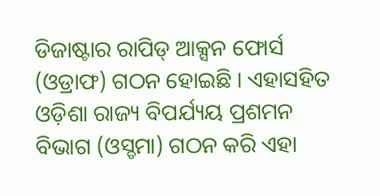ଡିଜାଷ୍ଟାର ରାପିଡ୍ ଆକ୍ସନ ଫୋର୍ସ (ଓଡ୍ରାଫ) ଗଠନ ହୋଇଛି । ଏହାସହିତ ଓଡ଼ିଶା ରାଜ୍ୟ ବିପର୍ଯ୍ୟୟ ପ୍ରଶମନ ବିଭାଗ (ଓସ୍ଡମା) ଗଠନ କରି ଏହା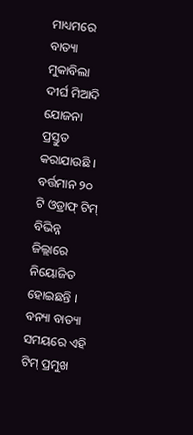ମାଧ୍ୟମରେ ବାତ୍ୟା ମୁକାବିଲା ଦୀର୍ଘ ମିଆଦି ଯୋଜନା ପ୍ରସ୍ତୁତ କରାଯାଉଛି । ବର୍ତ୍ତମାନ ୨୦ ଟି ଓଡ୍ରାଫ୍ ଟିମ୍ ବିଭିନ୍ନ ଜିଲ୍ଲାରେ ନିୟୋଜିତ ହୋଇଛନ୍ତି । ବନ୍ୟା ବାତ୍ୟା ସମୟରେ ଏହି ଟିମ୍ ପ୍ରମୁଖ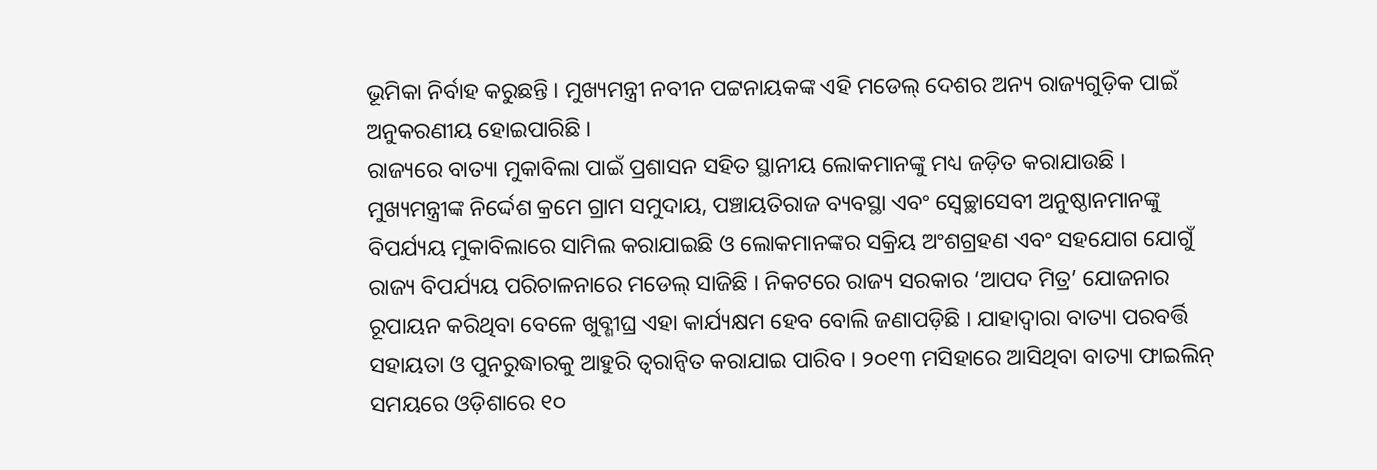ଭୂମିକା ନିର୍ବାହ କରୁଛନ୍ତି । ମୁଖ୍ୟମନ୍ତ୍ରୀ ନବୀନ ପଟ୍ଟନାୟକଙ୍କ ଏହି ମଡେଲ୍ ଦେଶର ଅନ୍ୟ ରାଜ୍ୟଗୁଡ଼ିକ ପାଇଁ ଅନୁକରଣୀୟ ହୋଇପାରିଛି ।
ରାଜ୍ୟରେ ବାତ୍ୟା ମୁକାବିଲା ପାଇଁ ପ୍ରଶାସନ ସହିତ ସ୍ଥାନୀୟ ଲୋକମାନଙ୍କୁ ମଧ୍ୟ ଜଡ଼ିତ କରାଯାଉଛି । ମୁଖ୍ୟମନ୍ତ୍ରୀଙ୍କ ନିର୍ଦ୍ଦେଶ କ୍ରମେ ଗ୍ରାମ ସମୁଦାୟ, ପଞ୍ଚାୟତିରାଜ ବ୍ୟବସ୍ଥା ଏବଂ ସ୍ୱେଚ୍ଛାସେବୀ ଅନୁଷ୍ଠାନମାନଙ୍କୁ ବିପର୍ଯ୍ୟୟ ମୁକାବିଲାରେ ସାମିଲ କରାଯାଇଛି ଓ ଲୋକମାନଙ୍କର ସକ୍ରିୟ ଅଂଶଗ୍ରହଣ ଏବଂ ସହଯୋଗ ଯୋଗୁଁ ରାଜ୍ୟ ବିପର୍ଯ୍ୟୟ ପରିଚାଳନାରେ ମଡେଲ୍ ସାଜିଛି । ନିକଟରେ ରାଜ୍ୟ ସରକାର ‘ଆପଦ ମିତ୍ର’ ଯୋଜନାର ରୂପାୟନ କରିଥିବା ବେଳେ ଖୁବ୍ଶୀଘ୍ର ଏହା କାର୍ଯ୍ୟକ୍ଷମ ହେବ ବୋଲି ଜଣାପଡ଼ିଛି । ଯାହାଦ୍ୱାରା ବାତ୍ୟା ପରବର୍ତ୍ତି ସହାୟତା ଓ ପୁନରୁଦ୍ଧାରକୁ ଆହୁରି ତ୍ୱରାନ୍ୱିତ କରାଯାଇ ପାରିବ । ୨୦୧୩ ମସିହାରେ ଆସିଥିବା ବାତ୍ୟା ଫାଇଲିନ୍ ସମୟରେ ଓଡ଼ିଶାରେ ୧୦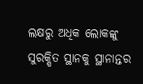ଲକ୍ଷରୁ ଅଧିକ ଲୋକଙ୍କୁ ସୁରକ୍ଷିତ ସ୍ଥାନକୁ ସ୍ଥାନାନ୍ତର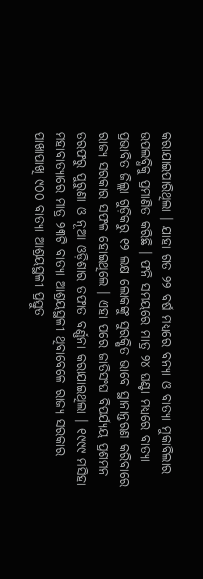କରାଯାଇପାରିଥିଲା । ଯାହା ଗତ ୨୨ ବର୍ଷ ମଧ୍ୟରେ ବନ୍ୟା ଓ ବାତ୍ୟା ମୁକାବିଲାର ଉପଲବ୍ଧିକୁ ପ୍ରମାଣିତ କରିଛି । ଫନି ସମୟରେ ମାତ୍ର ୨୪ ଘଣ୍ଟା ମଧ୍ୟରେ ବାତ୍ୟା ପ୍ରଭାବିତ ଜିଲ୍ଲା ଗୁଡ଼ିକରୁ ୧୨ ଲକ୍ଷ ଲୋକଙ୍କୁ ସୁରକ୍ଷିତ ଭାବେ ସ୍ଥାନାନ୍ତରଣ କରିବାରେ ରାଜ୍ୟ ସରକାର ସଫଳ ହୋଇଥିଲେ । ଏହା ପରେ ଜାତିସଂଘ ବିପର୍ଯ୍ୟୟ ପ୍ରଶମନ ତରଫରୁ ପୁରୁଣା ଓ ନୂଆ ଓଡ଼ିଶାର ତଫାତ ବର୍ଣ୍ଣନା କରାଯାଇଥିଲା । ୧୯୯୯ ମସିହା ମହାବାତ୍ୟାରେ ମାତ୍ର ୨୩ଟି ବାତ୍ୟା ଆଶ୍ରୟସ୍ଥଳୀ ଥିବାବେଳେ ରାଜ୍ୟ ସରକାର ପାଖାପାଖି ୯୦୦ ବାତ୍ୟା ଆଶ୍ରୟସ୍ଥଳୀ ପ୍ରସ୍ତୁତ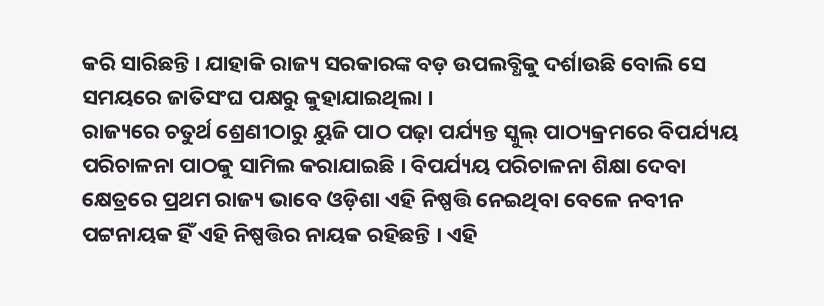କରି ସାରିଛନ୍ତି । ଯାହାକି ରାଜ୍ୟ ସରକାରଙ୍କ ବଡ଼ ଉପଲବ୍ଧିକୁ ଦର୍ଶାଉଛି ବୋଲି ସେ ସମୟରେ ଜାତିସଂଘ ପକ୍ଷରୁ କୁହାଯାଇଥିଲା ।
ରାଜ୍ୟରେ ଚତୁର୍ଥ ଶ୍ରେଣୀଠାରୁ ୟୁଜି ପାଠ ପଢ଼ା ପର୍ଯ୍ୟନ୍ତ ସ୍କୁଲ୍ ପାଠ୍ୟକ୍ରମରେ ବିପର୍ଯ୍ୟୟ ପରିଚାଳନା ପାଠକୁ ସାମିଲ କରାଯାଇଛି । ବିପର୍ଯ୍ୟୟ ପରିଚାଳନା ଶିକ୍ଷା ଦେବା କ୍ଷେତ୍ରରେ ପ୍ରଥମ ରାଜ୍ୟ ଭାବେ ଓଡ଼ିଶା ଏହି ନିଷ୍ପତ୍ତି ନେଇଥିବା ବେଳେ ନବୀନ ପଟ୍ଟନାୟକ ହିଁ ଏହି ନିଷ୍ପତ୍ତିର ନାୟକ ରହିଛନ୍ତି । ଏହି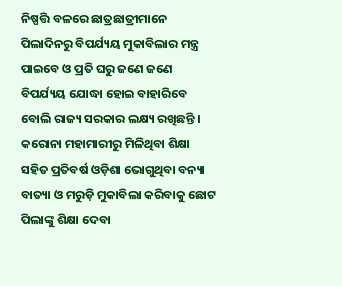ନିଷ୍ପତ୍ତି ବଳରେ ଛାତ୍ରଛାତ୍ରୀମାନେ ପିଲାଦିନରୁ ବିପର୍ଯ୍ୟୟ ମୁକାବିଲାର ମନ୍ତ୍ର ପାଇବେ ଓ ପ୍ରତି ଘରୁ ଜଣେ ଜଣେ ବିପର୍ଯ୍ୟୟ ଯୋଦ୍ଧା ହୋଇ ବାହାରିବେ ବୋଲି ରାଜ୍ୟ ସରକାର ଲକ୍ଷ୍ୟ ରଖିଛନ୍ତି । କରୋନା ମହାମାରୀରୁ ମିଳିଥିବା ଶିକ୍ଷା ସହିତ ପ୍ରତିବର୍ଷ ଓଡ଼ିଶା ଭୋଗୁଥିବା ବନ୍ୟା ବାତ୍ୟା ଓ ମରୁଡ଼ି ମୁକାବିଲା କରିବାକୁ ଛୋଟ ପିଲାଙ୍କୁ ଶିକ୍ଷା ଦେବା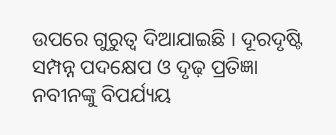ଉପରେ ଗୁରୁତ୍ୱ ଦିଆଯାଇଛି । ଦୂରଦୃଷ୍ଟି ସମ୍ପନ୍ନ ପଦକ୍ଷେପ ଓ ଦୃଢ଼ ପ୍ରତିଜ୍ଞା ନବୀନଙ୍କୁ ବିପର୍ଯ୍ୟୟ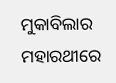ମୁକାବିଲାର ମହାରଥୀରେ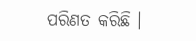ପରିଣତ କରିଛି ।